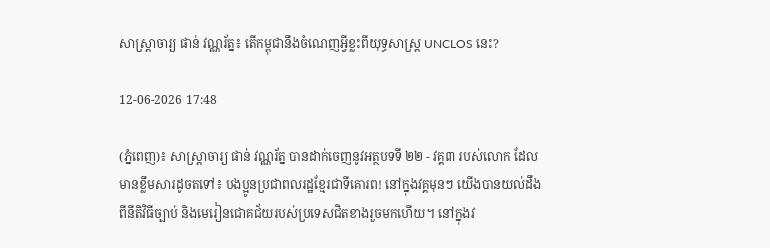សាស្ត្រាចារ្យ ផាន់ វណ្ណរ័ត្ន៖ តើកម្ពុជានឹងចំណេញអ្វីខ្លះពីយុទ្ធសាស្ត្រ UNCLOS នេះ?

12-06-2026 17:48

(ភ្នំពេញ)៖ សាស្ត្រាចារ្យ ផាន់ វណ្ណរ័ត្ន បានដាក់ចេញនូវអត្ថបទទី ២២ - វគ្គ៣ របស់លោក ដែលមានខ្លឹមសារដូចតទៅ៖ បងប្អូនប្រជាពលរដ្ឋខ្មែរជាទីគោរព! នៅក្នុងវគ្គមុនៗ យើងបានយល់ដឹងពីនីតិវិធីច្បាប់ និងមេរៀនជោគជ័យរបស់ប្រទេសជិតខាងរួចមកហើយ។ នៅក្នុងវ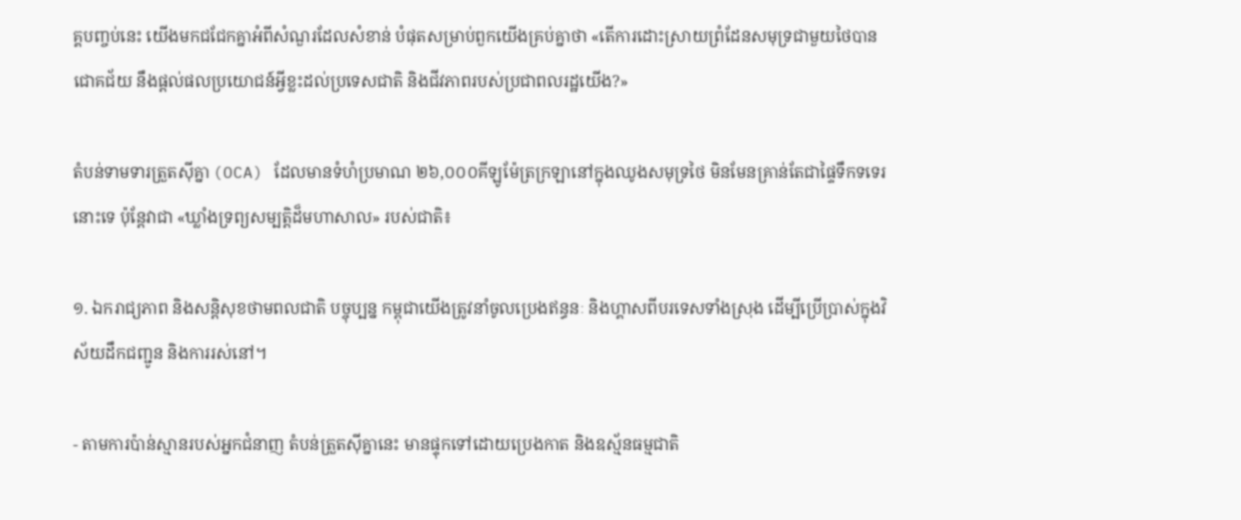គ្គបញ្ចប់នេះ យើងមកជជែកគ្នាអំពីសំណួរដែលសំខាន់ បំផុតសម្រាប់ពួកយើងគ្រប់គ្នាថា «តើការដោះស្រាយព្រំដែនសមុទ្រជាមួយថៃបានជោគជ័យ នឹងផ្តល់ផលប្រយោជន៍អ្វីខ្លះដល់ប្រទេសជាតិ និងជីវភាពរបស់ប្រជាពលរដ្ឋយើង?»

តំបន់ទាមទារត្រួតស៊ីគ្នា (OCA) ដែលមានទំហំប្រមាណ ២៦,០០០គីឡូម៉ែត្រក្រឡានៅក្នុងឈូងសមុទ្រថៃ មិនមែនគ្រាន់តែជាផ្ទៃទឹកទទេរនោះទេ ប៉ុន្តែវាជា «ឃ្លាំងទ្រព្យសម្បត្តិដ៏មហាសាល» របស់ជាតិ៖

១. ឯករាជ្យភាព និងសន្តិសុខថាមពលជាតិ បច្ចុប្បន្ន កម្ពុជាយើងត្រូវនាំចូលប្រេងឥន្ធនៈ និងហ្គាសពីបរទេសទាំងស្រុង ដើម្បីប្រើប្រាស់ក្នុងវិស័យដឹកជញ្ជូន និងការរស់នៅ។

- តាមការប៉ាន់ស្មានរបស់អ្នកជំនាញ តំបន់ត្រួតស៊ីគ្នានេះ មានផ្ទុកទៅដោយប្រេងកាត និងឧស្ម័នធម្មជាតិ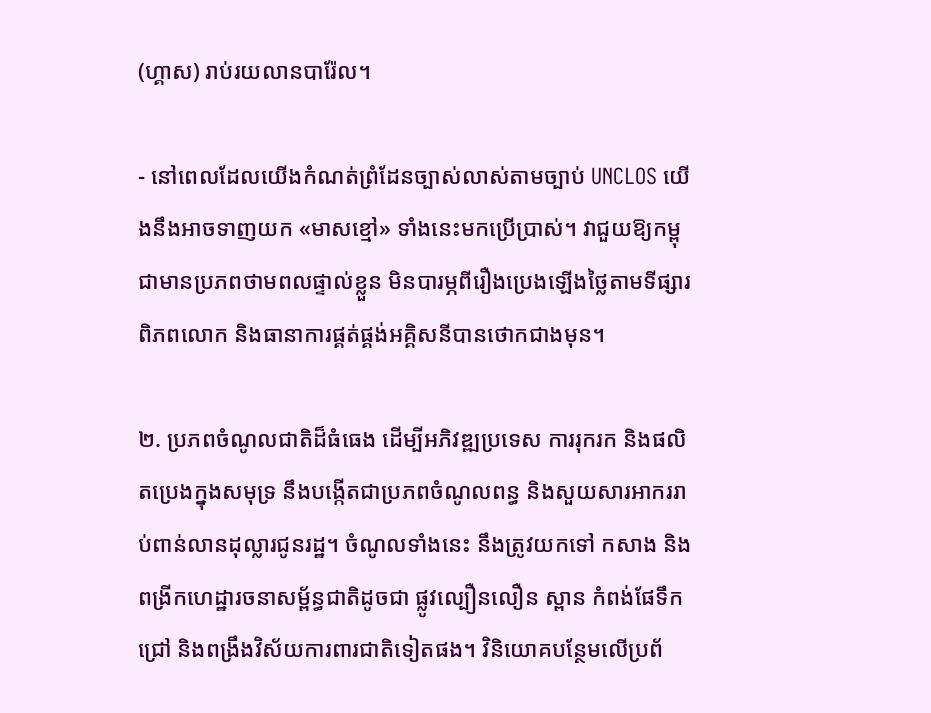(ហ្គាស) រាប់រយលានបារ៉ែល។

- នៅពេលដែលយើងកំណត់ព្រំដែនច្បាស់លាស់តាមច្បាប់ UNCLOS យើងនឹងអាចទាញយក «មាសខ្មៅ» ទាំងនេះមកប្រើប្រាស់។ វាជួយឱ្យកម្ពុជាមានប្រភពថាមពលផ្ទាល់ខ្លួន មិនបារម្ភពីរឿងប្រេងឡើងថ្លៃតាមទីផ្សារពិភពលោក និងធានាការផ្គត់ផ្គង់អគ្គិសនីបានថោកជាងមុន។

២. ប្រភពចំណូលជាតិដ៏ធំធេង ដើម្បីអភិវឌ្ឍប្រទេស ការរុករក និងផលិតប្រេងក្នុងសមុទ្រ នឹងបង្កើតជាប្រភពចំណូលពន្ធ និងសួយសារអាកររាប់ពាន់លានដុល្លារជូនរដ្ឋ។ ចំណូលទាំងនេះ នឹងត្រូវយកទៅ កសាង និងពង្រីកហេដ្ឋារចនាសម្ព័ន្ធជាតិដូចជា ផ្លូវល្បឿនលឿន ស្ពាន កំពង់ផែទឹកជ្រៅ និងពង្រឹងវិស័យការពារជាតិទៀតផង។ វិនិយោគបន្ថែមលើប្រព័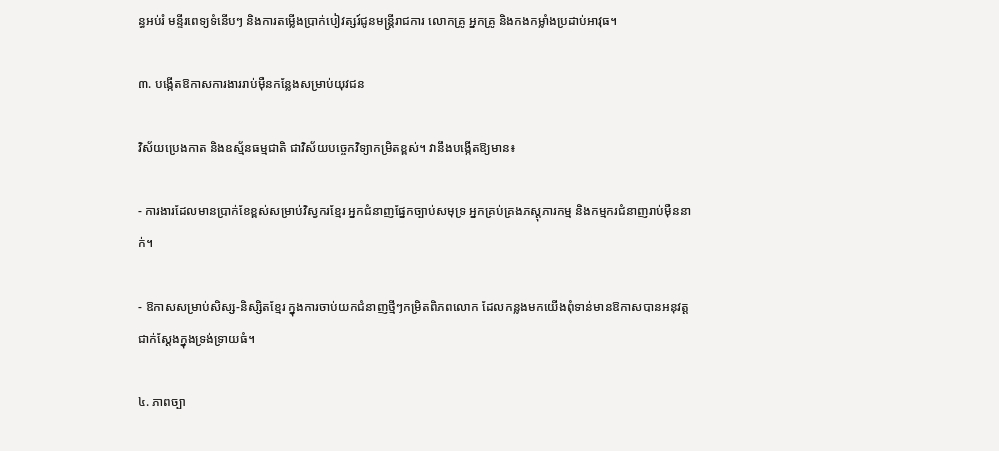ន្ធអប់រំ មន្ទីរពេទ្យទំនើបៗ និងការតម្លើងប្រាក់បៀវត្សរ៍ជូនមន្ត្រីរាជការ លោកគ្រូ អ្នកគ្រូ និងកងកម្លាំងប្រដាប់អាវុធ។

៣. បង្កើតឱកាសការងាររាប់ម៉ឺនកន្លែងសម្រាប់យុវជន

វិស័យប្រេងកាត និងឧស្ម័នធម្មជាតិ ជាវិស័យបច្ចេកវិទ្យាកម្រិតខ្ពស់។ វានឹងបង្កើតឱ្យមាន៖

- ការងារដែលមានប្រាក់ខែខ្ពស់សម្រាប់វិស្វករខ្មែរ អ្នកជំនាញផ្នែកច្បាប់សមុទ្រ អ្នកគ្រប់គ្រងភស្តុភារកម្ម និងកម្មករជំនាញរាប់ម៉ឺននាក់។

- ឱកាសសម្រាប់សិស្ស-និស្សិតខ្មែរ ក្នុងការចាប់យកជំនាញថ្មីៗកម្រិតពិភពលោក ដែលកន្លងមកយើងពុំទាន់មានឱកាសបានអនុវត្តជាក់ស្តែងក្នុងទ្រង់ទ្រាយធំ។

៤. ភាពច្បា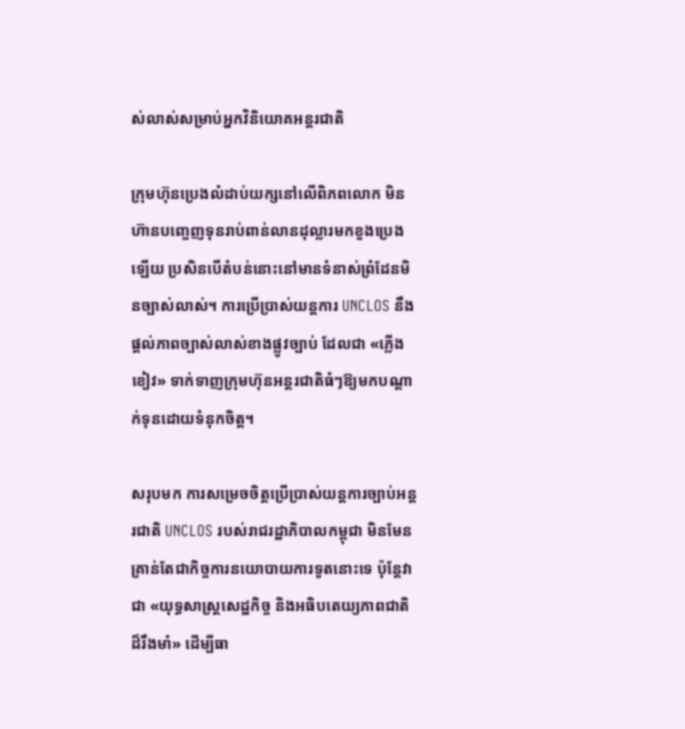ស់លាស់សម្រាប់អ្នកវិនិយោគអន្តរជាតិ

ក្រុមហ៊ុនប្រេងលំដាប់យក្សនៅលើពិភពលោក មិនហ៊ានបញ្ចេញទុនរាប់ពាន់លានដុល្លារមកខួងប្រេងឡើយ ប្រសិនបើតំបន់នោះនៅមានទំនាស់ព្រំដែនមិនច្បាស់លាស់។ ការប្រើប្រាស់យន្តការ UNCLOS នឹងផ្តល់ភាពច្បាស់លាស់ខាងផ្លូវច្បាប់ ដែលជា «ភ្លើងខៀវ» ទាក់ទាញក្រុមហ៊ុនអន្តរជាតិធំៗឱ្យមកបណ្តាក់ទុនដោយទំនុកចិត្ត។

សរុបមក ការសម្រេចចិត្តប្រើប្រាស់យន្តការច្បាប់អន្តរជាតិ UNCLOS របស់រាជរដ្ឋាភិបាលកម្ពុជា មិនមែនគ្រាន់តែជាកិច្ចការនយោបាយការទូតនោះទេ ប៉ុន្តែវាជា «យុទ្ធសាស្ត្រសេដ្ឋកិច្ច និងអធិបតេយ្យភាពជាតិដ៏រឹងមាំ» ដើម្បីធា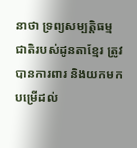នាថា ទ្រព្យសម្បត្តិធម្មជាតិរបស់ដូនតាខ្មែរ ត្រូវបានការពារ និងយកមកបម្រើដល់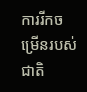ការរីកចម្រើនរបស់ជាតិ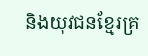និងយុវជនខ្មែរគ្រ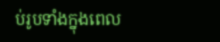ប់រូបទាំងក្នុងពេល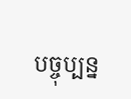បច្ចុប្បន្ន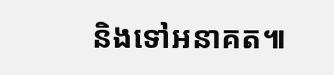និងទៅអនាគត៕